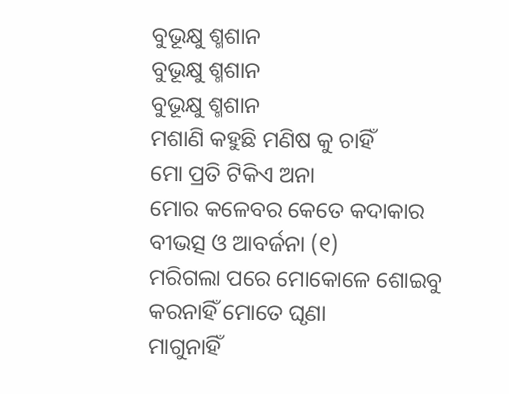ବୁଭୂକ୍ଷୁ ଶ୍ମଶାନ
ବୁଭୂକ୍ଷୁ ଶ୍ମଶାନ
ବୁଭୂକ୍ଷୁ ଶ୍ମଶାନ
ମଶାଣି କହୁଛି ମଣିଷ କୁ ଚାହିଁ
ମୋ ପ୍ରତି ଟିକିଏ ଅନା
ମୋର କଳେବର କେତେ କଦାକାର
ବୀଭତ୍ସ ଓ ଆବର୍ଜନା (୧)
ମରିଗଲା ପରେ ମୋକୋଳେ ଶୋଇବୁ
କରନାହିଁ ମୋତେ ଘୃଣା
ମାଗୁନାହିଁ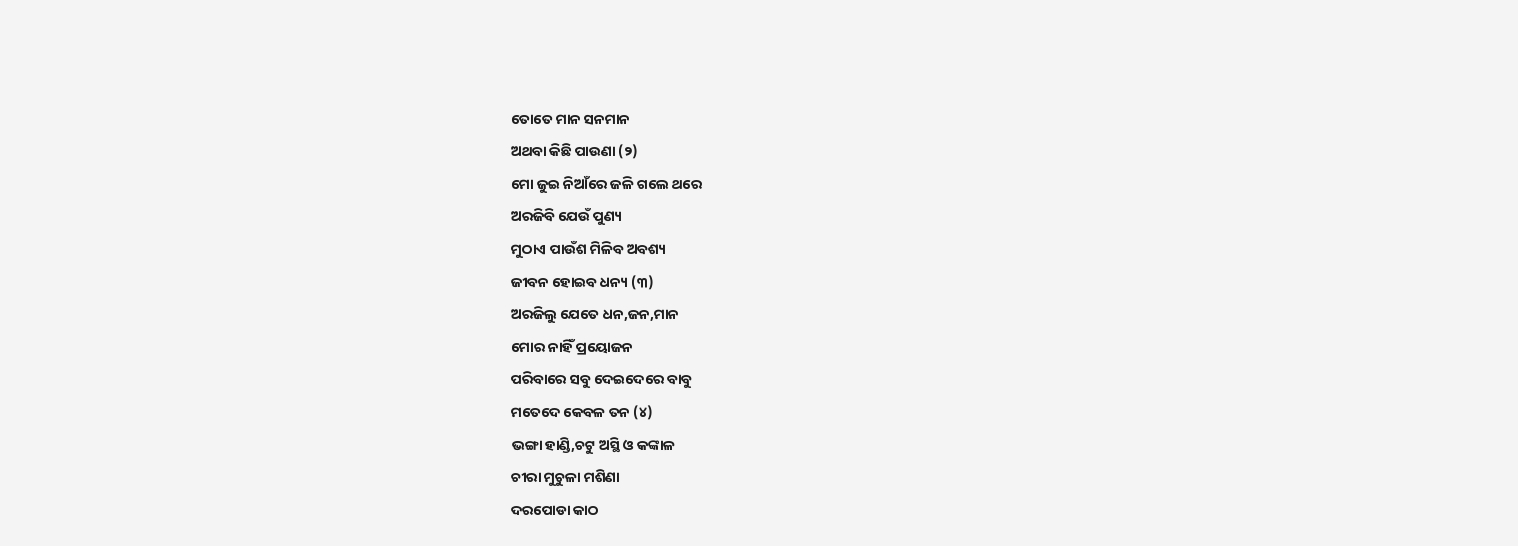ତୋତେ ମାନ ସନମାନ
ଅଥବା କିଛି ପାଉଣା (୨)
ମୋ ଜୁଇ ନିଆଁରେ ଜଳି ଗଲେ ଥରେ
ଅରଜିବି ଯେଉଁ ପୁଣ୍ୟ
ମୁଠାଏ ପାଉଁଶ ମିଳିବ ଅବଶ୍ୟ
ଜୀବନ ହୋଇବ ଧନ୍ୟ (୩)
ଅରଜିଲୁ ଯେତେ ଧନ,ଜନ,ମାନ
ମୋର ନାହିଁ ପ୍ରୟୋଜନ
ପରିବାରେ ସବୁ ଦେଇଦେରେ ବାବୁ
ମତେଦେ କେବଳ ତନ (୪)
ଭଙ୍ଗା ହାଣ୍ଡି,ଚଟୁ ଅସ୍ଥି ଓ କଙ୍କାଳ
ଚୀରା ମୁଚୁଳା ମଶିଣା
ଦରପୋଡା କାଠ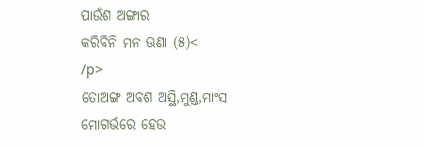ପାଉଁଶ ଅଙ୍ଗାର
କରିବିନି ମନ ଊଣା (୫)<
/p>
ତୋଅଙ୍ଗ ଅବଶ ଅସ୍ଥି,ମୁଣ୍ଡ,ମାଂସ
ମୋଗର୍ଭରେ ହେଉ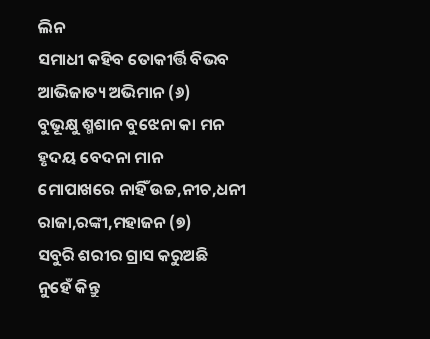ଲିନ
ସମାଧୀ କହିବ ତୋକୀର୍ତ୍ତି ବିଭବ
ଆଭିଜାତ୍ୟ ଅଭିମାନ (୬)
ବୁଭୂକ୍ଷୁ ଶ୍ମଶାନ ବୁଝେନା କା ମନ
ହୃଦୟ ବେଦନା ମାନ
ମୋପାଖରେ ନାହିଁ ଉଚ୍ଚ,ନୀଚ,ଧନୀ
ରାଜା,ରଙ୍କୀ,ମହାଜନ (୭)
ସବୁରି ଶରୀର ଗ୍ରାସ କରୁଅଛି
ନୁହେଁ କିନ୍ତୁ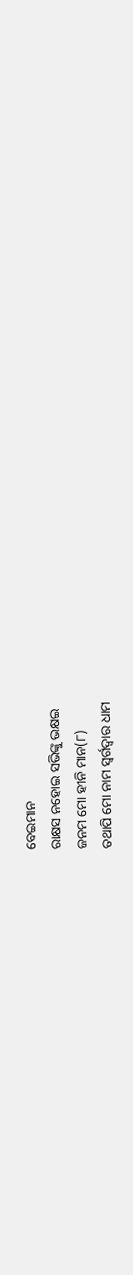ବେଇମାନ
ରାକ୍ଷସ ନହୋଇ ସଭିଙ୍କୁ ଭକ୍ଷଇ
ଜନମ ମୋ ହୀନି ମାନ(୮)
ତଥାପି ମୋ ନାମ ସ୍ଵର୍ଗଦ୍ଵାର ଧାମ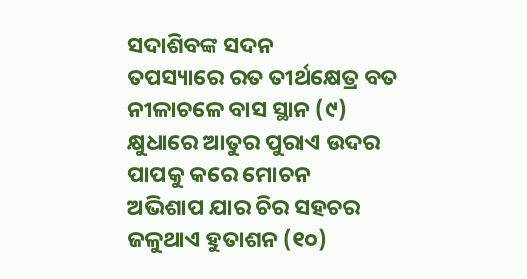ସଦାଶିବଙ୍କ ସଦନ
ତପସ୍ୟାରେ ରତ ତୀର୍ଥକ୍ଷେତ୍ର ବତ
ନୀଳାଚଳେ ବାସ ସ୍ଥାନ (୯)
କ୍ଷୁଧାରେ ଆତୁର ପୁରାଏ ଉଦର
ପାପକୁ କରେ ମୋଚନ
ଅଭିଶାପ ଯାର ଚିର ସହଚର
ଜଳୁଥାଏ ହୁତାଶନ (୧୦)